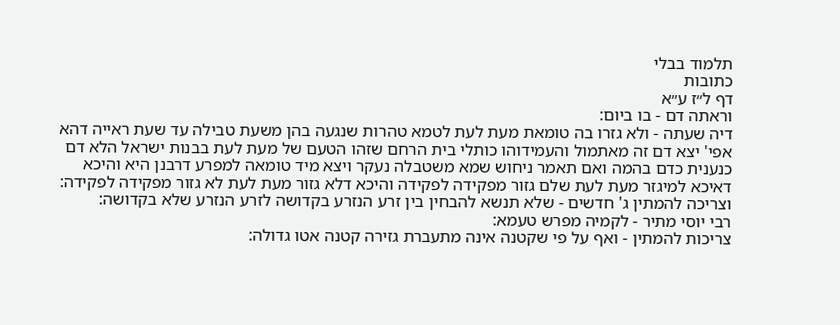תלמוד בבלי
כתובות
דף ל״ז ע״א
וראתה דם - בו ביום:
דיה שעתה - ולא גזרו בה טומאת מעת לעת לטמא טהרות שנגעה בהן משעת טבילה עד שעת ראייה דהא אפי' יצא דם זה מאתמול והעמידוהו כותלי בית הרחם שזהו הטעם של מעת לעת בבנות ישראל הלא דם כנענית כדם בהמה ואם תאמר ניחוש שמא משטבלה נעקר ויצא מיד טומאה למפרע דרבנן היא והיכא דאיכא למיגזר מעת לעת שלם גזור מפקידה לפקידה והיכא דלא גזור מעת לעת לא גזור מפקידה לפקידה:
וצריכה להמתין ג' חדשים - שלא תנשא להבחין בין זרע הנזרע בקדושה לזרע הנזרע שלא בקדושה:
רבי יוסי מתיר - לקמיה מפרש טעמא:
צריכות להמתין - ואף על פי שקטנה אינה מתעברת גזירה קטנה אטו גדולה: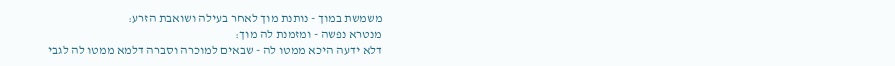משמשת במוך - נותנת מוך לאחר בעילה ושואבת הזרע:
מנטרא נפשה - ומזמנת לה מוך:
דלא ידעה היכא ממטו לה - שבאים למוכרה וסברה דלמא ממטו לה לגבי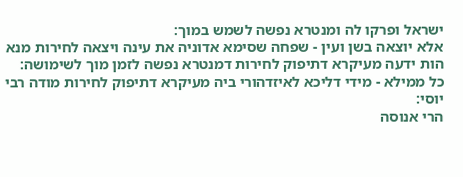ישראל ופרקו לה ומנטרא נפשה לשמש במוך:
אלא יוצאה בשן ועין - שפחה שסימא אדוניה את עינה ויצאה לחירות מנא הות ידעה מעיקרא דתיפוק לחירות דמנטרא נפשה לזמן מוך לשימושה:
כל ממילא - מידי דליכא לאיזדהורי ביה מעיקרא דתיפוק לחירות מודה רבי יוסי:
הרי אנוסה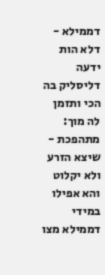דממילא - דלא הות ידעה דליסליק בה הכי ותזמן לה מוך:
מתהפכת - שיצא הזרע ולא יקלוט והא אפילו במידי דממילא מצו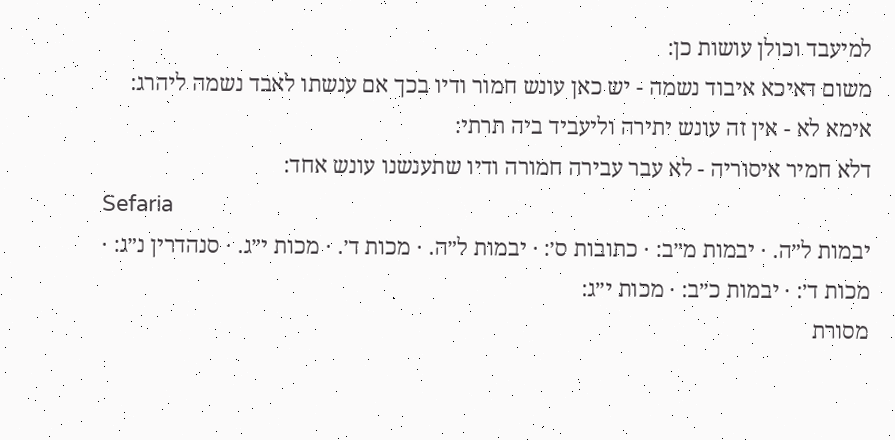למיעבד וכולן עושות כן:
משום דאיכא איבוד נשמה - יש כאן עונש חמור ודיו בכך אם ענשתו לאבד נשמה ליהרג:
אימא לא - אין זה עונש יתירה וליעביד ביה תרתי:
דלא חמיר איסוריה - לא עבר עבירה חמורה ודיו שתענשנו עונש אחד:
Sefaria
יבמות ל״ה. · יבמות מ״ב: · כתובות ס׳: · יבמות ל״ה. · מכות ד׳. · מכות י״ג. · סנהדרין נ״ג: · מכות ד׳: · יבמות כ״ב: · מכות י״ג:
מסורת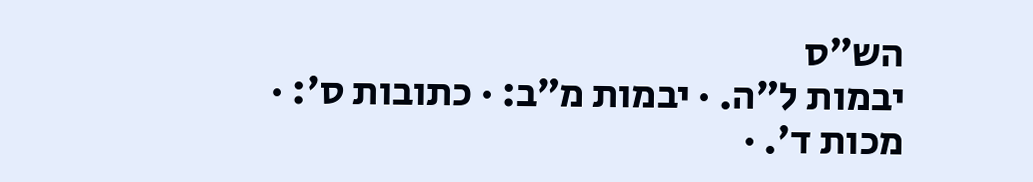הש״ס
יבמות ל״ה. · יבמות מ״ב: · כתובות ס׳: · מכות ד׳. ·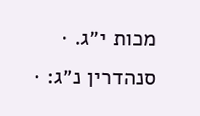מכות י״ג. · סנהדרין נ״ג: ·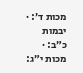מכות ד׳: · יבמות כ״ב: · מכות י״ג: